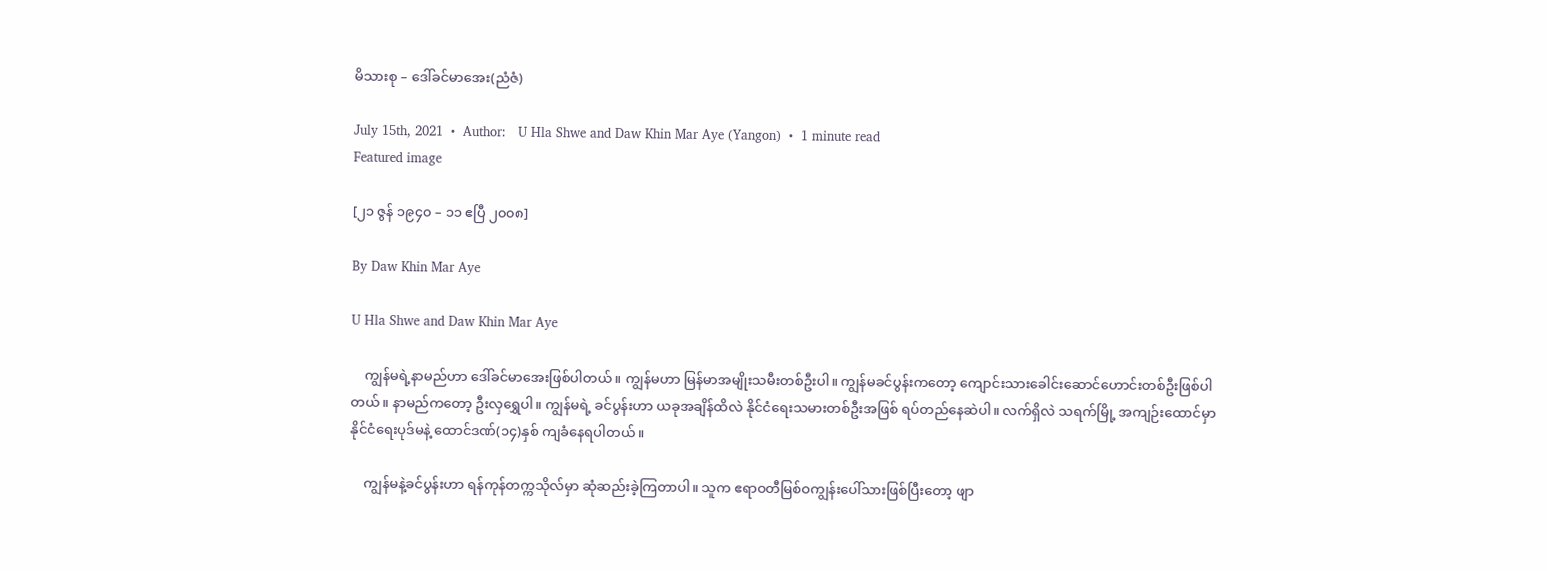မိသားစု – ဒေါ်ခင်မာအေး(ညံဇံ)

July 15th, 2021  •  Author:   U Hla Shwe and Daw Khin Mar Aye (Yangon)  •  1 minute read
Featured image

[၂၁ ဇွန် ၁၉၄၀ – ၁၁ ဧပြီ ၂၀၀၈]

By Daw Khin Mar Aye

U Hla Shwe and Daw Khin Mar Aye

    ကျွန်မရဲ့နာမည်ဟာ ဒေါ်ခင်မာအေးဖြစ်ပါတယ်။ ကျွန်မဟာ မြန်မာအမျိုးသမီးတစ်ဦးပါ။ ကျွန်မခင်ပွန်းကတော့ ကျောင်းသားခေါင်းဆောင်ဟောင်းတစ်ဦးဖြစ်ပါတယ်။ နာမည်ကတော့ ဦးလှရွှေပါ။ ကျွန်မရဲ့ ခင်ပွန်းဟာ ယခုအချိန်ထိလဲ နိုင်ငံရေးသမားတစ်ဦးအဖြစ် ရပ်တည်နေဆဲပါ။ လက်ရှိလဲ သရက်မြို့ အကျဉ်းထောင်မှာ နိုင်ငံရေးပုဒ်မနဲ့ ထောင်ဒဏ်(၁၄)နှစ် ကျခံနေရပါတယ်။

    ကျွန်မနဲ့ခင်ပွန်းဟာ ရန်ကုန်တက္ကသိုလ်မှာ ဆုံဆည်းခဲ့ကြတာပါ။ သူက ဧရာဝတီမြစ်ဝကျွန်းပေါ်သားဖြစ်ပြီးတော့ ဖျာ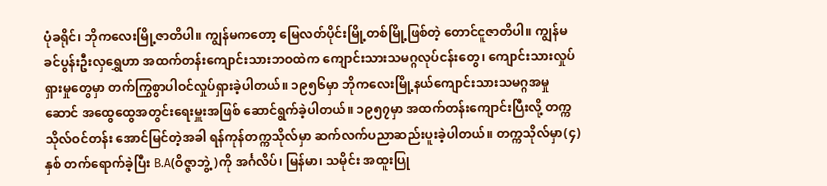ပုံခရိုင်၊ ဘိုကလေးမြို့ဇာတိပါ။ ကျွန်မကတော့ မြေလတ်ပိုင်းမြို့တစ်မြို့ဖြစ်တဲ့ တောင်ငူဇာတိပါ။ ကျွန်မခင်ပွန်းဦးလှရွှေဟာ အထက်တန်းကျောင်းသားဘဝထဲက ကျောင်းသားသမဂ္ဂလုပ်ငန်းတွေ၊ ကျောင်းသားလှုပ်ရှားမှုတွေမှာ တက်ကြွစွာပါဝင်လှုပ်ရှားခဲ့ပါတယ်။ ၁၉၅၆မှာ ဘိုကလေးမြို့နယ်ကျောင်းသားသမဂ္ဂအမှုဆောင် အထွေထွေအတွင်းရေးမှူးအဖြစ် ဆောင်ရွက်ခဲ့ပါတယ်။ ၁၉၅၇မှာ အထက်တန်းကျောင်းပြီးလို့ တက္ကသိုလ်ဝင်တန်း အောင်မြင်တဲ့အခါ ရန်ကုန်တက္ကသိုလ်မှာ ဆက်လက်ပညာဆည်းပူးခဲ့ပါတယ်။ တက္ကသိုလ်မှာ(၄)နှစ် တက်ရောက်ခဲ့ပြီး B.A(ဝိဇ္ဇာဘွဲ့)ကို အင်္ဂလိပ်၊ မြန်မာ၊ သမိုင်း အထူးပြု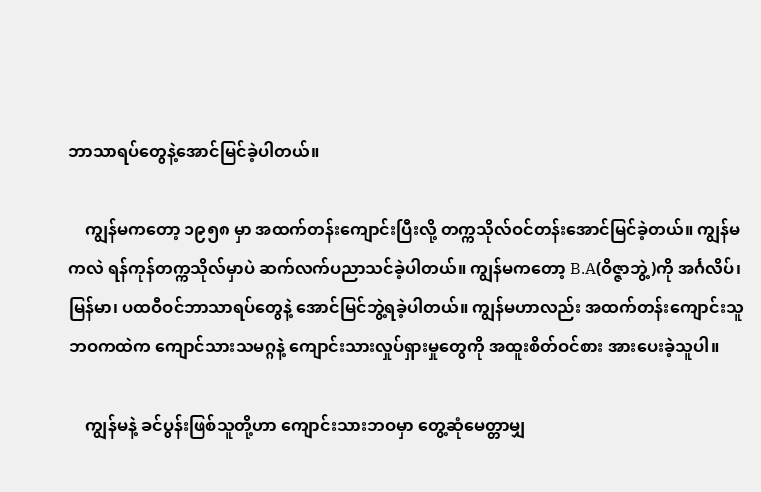ဘာသာရပ်တွေနဲ့အောင်မြင်ခဲ့ပါတယ်။

    ကျွန်မကတော့ ၁၉၅၈ မှာ အထက်တန်းကျောင်းပြီးလို့ တက္ကသိုလ်ဝင်တန်းအောင်မြင်ခဲ့တယ်။ ကျွန်မကလဲ ရန်ကုန်တက္ကသိုလ်မှာပဲ ဆက်လက်ပညာသင်ခဲ့ပါတယ်။ ကျွန်မကတော့ B.A(ဝိဇ္ဇာဘွဲ့)ကို အင်္ဂလိပ်၊ မြန်မာ၊ ပထဝီဝင်ဘာသာရပ်တွေနဲ့ အောင်မြင်ဘွဲ့ရခဲ့ပါတယ်။ ကျွန်မဟာလည်း အထက်တန်းကျောင်းသူဘဝကထဲက ကျောင်သားသမဂ္ဂနဲ့ ကျောင်းသားလှုပ်ရှားမှုတွေကို အထူးစိတ်ဝင်စား အားပေးခဲ့သူပါ။

    ကျွန်မနဲ့ ခင်ပွန်းဖြစ်သူတို့ဟာ ကျောင်းသားဘဝမှာ တွေ့ဆုံမေတ္တာမျှ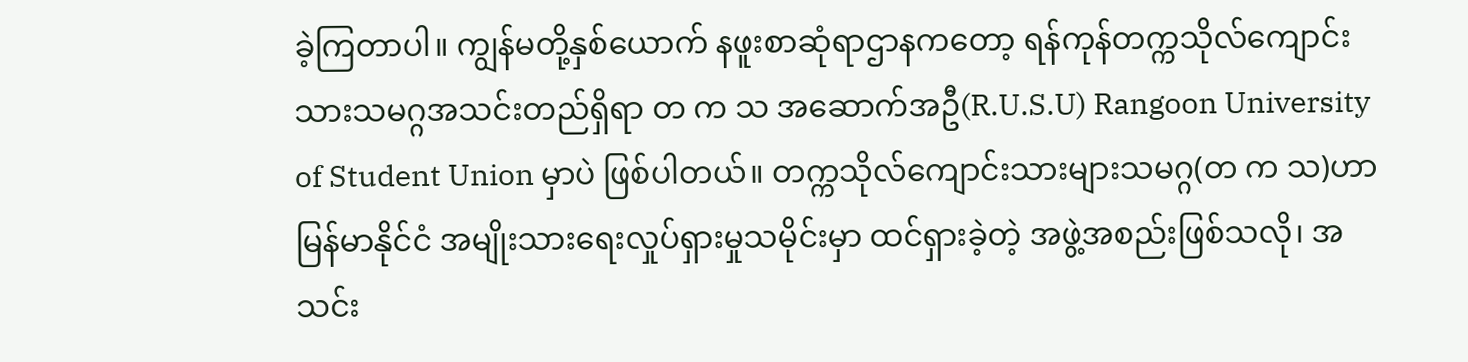ခဲ့ကြတာပါ။ ကျွန်မတို့နှစ်ယောက် နဖူးစာဆုံရာဌာနကတော့ ရန်ကုန်တက္ကသိုလ်ကျောင်းသားသမဂ္ဂအသင်းတည်ရှိရာ တ က သ အဆောက်အဦ(R.U.S.U) Rangoon University of Student Union မှာပဲ ဖြစ်ပါတယ်။ တက္ကသိုလ်ကျောင်းသားများသမဂ္ဂ(တ က သ)ဟာ မြန်မာနိုင်ငံ အမျိုးသားရေးလှုပ်ရှားမှုသမိုင်းမှာ ထင်ရှားခဲ့တဲ့ အဖွဲ့အစည်းဖြစ်သလို၊ အသင်း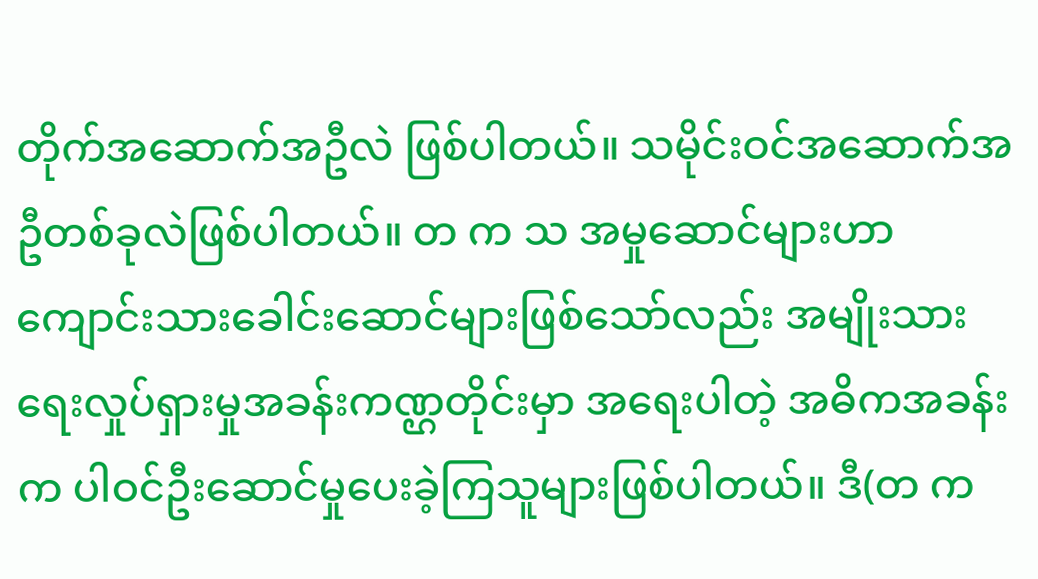တိုက်အဆောက်အဦလဲ ဖြစ်ပါတယ်။ သမိုင်းဝင်အဆောက်အဦတစ်ခုလဲဖြစ်ပါတယ်။ တ က သ အမှုဆောင်များဟာ ကျောင်းသားခေါင်းဆောင်များဖြစ်သော်လည်း အမျိုးသားရေးလှုပ်ရှားမှုအခန်းကဏ္ဌတိုင်းမှာ အရေးပါတဲ့ အဓိကအခန်းက ပါဝင်ဦးဆောင်မှုပေးခဲ့ကြသူများဖြစ်ပါတယ်။ ဒီ(တ က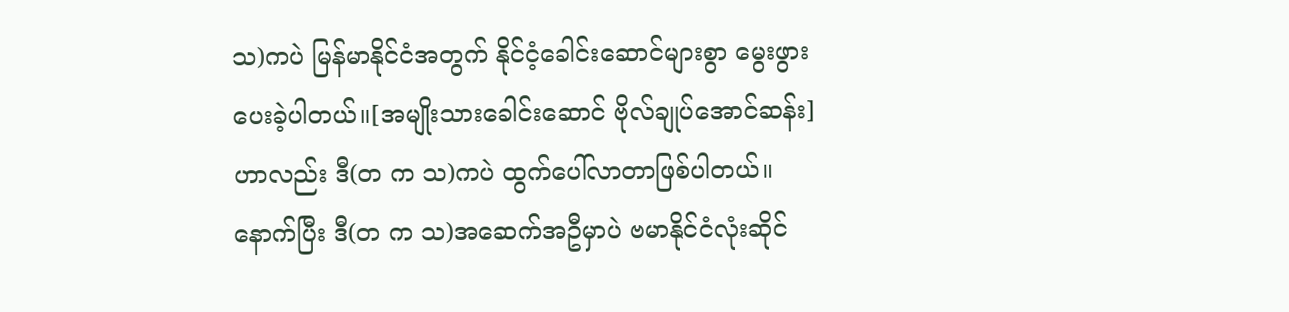သ)ကပဲ မြန်မာနိုင်ငံအတွက် နိုင်ငံ့ခေါင်းဆောင်များစွာ မွေးဖွားပေးခဲ့ပါတယ်။[အမျိုးသားခေါင်းဆောင် ဗိုလ်ချုပ်အောင်ဆန်း]ဟာလည်း ဒီ(တ က သ)ကပဲ ထွက်ပေါ်လာတာဖြစ်ပါတယ်။ နောက်ပြီး ဒီ(တ က သ)အဆေက်အဦမှာပဲ ဗမာနိုင်ငံလုံးဆိုင်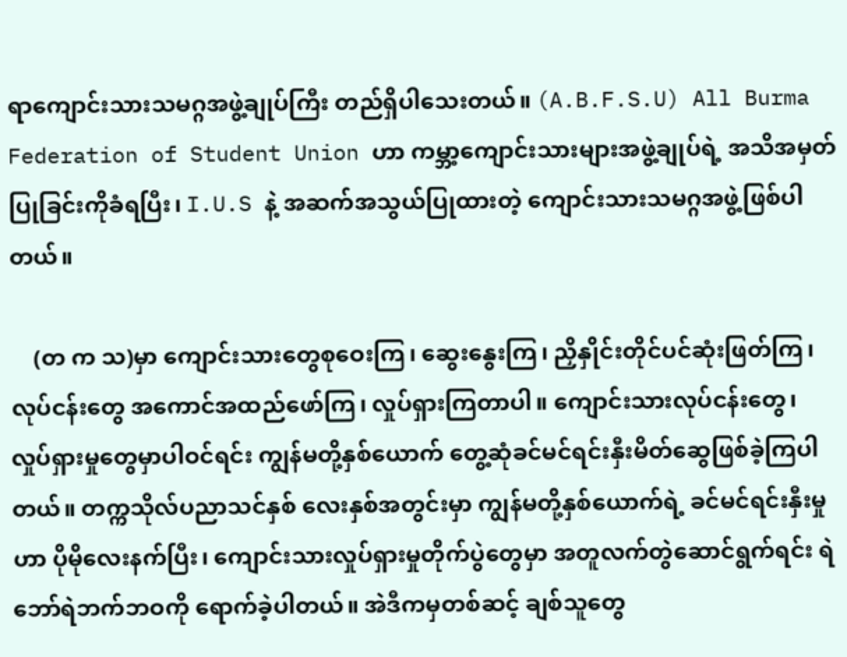ရာကျောင်းသားသမဂ္ဂအဖွဲ့ချုပ်ကြီး တည်ရှိပါသေးတယ်။ (A.B.F.S.U) All Burma Federation of Student Union ဟာ ကမ္ဘာ့ကျောင်းသားများအဖွဲ့ချုပ်ရဲ့ အသိအမှတ်ပြုခြင်းကိုခံရပြီး၊ I.U.S နဲ့ အဆက်အသွယ်ပြုထားတဲ့ ကျောင်းသားသမဂ္ဂအဖွဲ့ဖြစ်ပါတယ်။

    (တ က သ)မှာ ကျောင်းသားတွေစုဝေးကြ၊ ဆွေးနွေးကြ၊ ညှိနှိုင်းတိုင်ပင်ဆုံးဖြတ်ကြ၊ လုပ်ငန်းတွေ အကောင်အထည်ဖော်ကြ၊ လှုပ်ရှားကြတာပါ။ ကျောင်းသားလုပ်ငန်းတွေ၊ လှုပ်ရှားမှုတွေမှာပါဝင်ရင်း ကျွန်မတို့နှစ်ယောက် တွေ့ဆုံခင်မင်ရင်းနှီးမိတ်ဆွေဖြစ်ခဲ့ကြပါတယ်။ တက္ကသိုလ်ပညာသင်နှစ် လေးနှစ်အတွင်းမှာ ကျွန်မတို့နှစ်ယောက်ရဲ့ ခင်မင်ရင်းနှီးမှုဟာ ပိုမိုလေးနက်ပြီး၊ ကျောင်းသားလှုပ်ရှားမှုတိုက်ပွဲတွေမှာ အတူလက်တွဲဆောင်ရွက်ရင်း ရဲဘော်ရဲဘက်ဘဝကို ရောက်ခဲ့ပါတယ်။ အဲဒီကမှတစ်ဆင့် ချစ်သူတွေ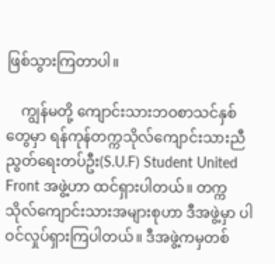ဖြစ်သွားကြတာပါ။

    ကျွန်မတို့ ကျောင်းသားဘဝစာသင်နှစ်တွေမှာ ရန်ကုန်တက္ကသိုလ်ကျောင်းသားညီညွတ်ရေးတပ်ဦး(S.U.F) Student United Front အဖွဲ့ဟာ ထင်ရှားပါတယ်။ တက္ကသိုလ်ကျောင်းသားအများစုဟာ ဒီအဖွဲ့မှာ ပါဝင်လှုပ်ရှားကြပါတယ်။ ဒီအဖွဲ့ကမှတစ်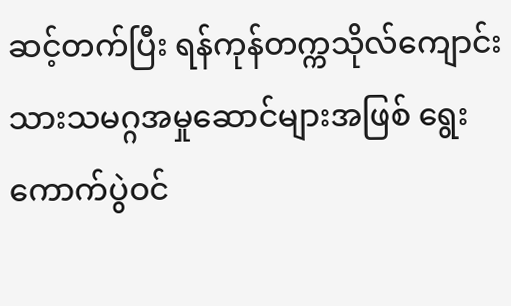ဆင့်တက်ပြီး ရန်ကုန်တက္ကသိုလ်ကျောင်းသားသမဂ္ဂအမှုဆောင်များအဖြစ် ရွေးကောက်ပွဲဝင်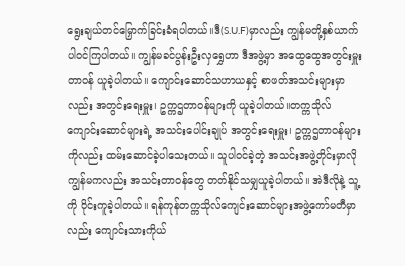ရွေးချယ်တင်မြှောက်ခြင်းခံရပါတယ်။ဒီ(S.U.F)မှာလည်း ကျွန်မတို့နှစ်ယာက်ပါဝင်ကြပါတယ်။ ကျွန်မခင်ပွန်းဦးလှရွှေဟာ ဒီအဖွဲ့မှာ အထွေထွေအတွင်းမှူးတာဝန် ယူခဲ့ပါတယ်။ ကျောင်းဆောင်သဟာယနှင့် စာဖတ်အသင်းများမှာလည်း အတွင်းရေးမှူး၊ ဥက္ကဌတာဝန်များကို ယူခဲ့ပါတယ်။တက္ကသိုလ်ကျောင်းဆောင်များရဲ့ အသင်းပေါင်းချုပ် အတွင်းရေးမှူး၊ ဥက္ကဌတာဝန်များကိုလည်း ထမ်းဆောင်ခဲ့ပါသေးတယ်။ သူပါဝင်ခဲ့တဲ့ အသင်းအဖွဲ့တိုင်းမှာလို ကျွန်မကလည်း အသင်းတာဝန်တွေ တတ်နိုင်သမျှယူခဲ့ပါတယ်။ အဲဒီလိုနဲ့ သူ့ကို ဝိုင်းကူခဲ့ပါတယ်။ ရန်ကုန်တက္ကသိုလ်ကျေင်းဆောင်များအဖွဲ့ကော်မတီမှာလည်း ကျောင်းသားကိုယ်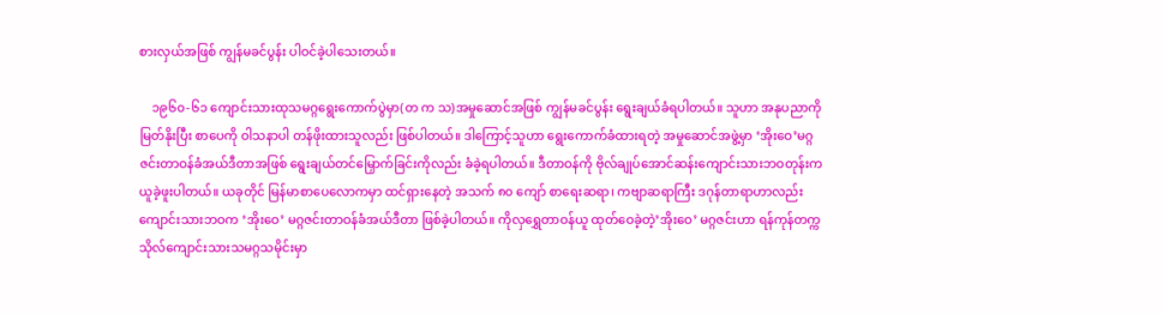စားလှယ်အဖြစ် ကျွန်မခင်ပွန်း ပါဝင်ခဲ့ပါသေးတယ်။

    ၁၉၆၀-၆၁ ကျောင်းသားထုသမဂ္ဂရွေးကောက်ပွဲမှာ(တ က သ)အမှုဆောင်အဖြစ် ကျွန်မခင်ပွန်း ရွေးချယ်ခံရပါတယ်။ သူဟာ အနုပညာကိုမြတ်နိုးပြီး စာပေကို ဝါသနာပါ တန်ဖိုးထားသူလည်း ဖြစ်ပါတယ်။ ဒါကြောင့်သူဟာ ရွေးကောက်ခံထားရတဲ့ အမှုဆောင်အဖွဲ့မှာ ‘အိုးဝေ’မဂ္ဂဇင်းတာဝန်ခံအယ်ဒီတာအဖြစ် ရွေးချယ်တင်မြှောက်ခြင်းကိုလည်း ခံခဲ့ရပါတယ်။ ဒီတာဝန်ကို ဗိုလ်ချုပ်အောင်ဆန်းကျောင်းသားဘဝတုန်းက ယူခဲ့ဖူးပါတယ်။ ယခုတိုင် မြန်မာစာပေလောကမှာ ထင်ရှားနေတဲ့ အသက် ၈၀ ကျော် စာရေးဆရာ၊ ကဗျာဆရာကြီး ဒဂုန်တာရာဟာလည်း ကျောင်းသားဘဝက ‘အိုးဝေ’ မဂ္ဂဇင်းတာဝန်ခံအယ်ဒီတာ ဖြစ်ခဲ့ပါတယ်။ ကိုလှရွှေတာဝန်ယူ ထုတ်ဝေခဲ့တဲ့’အိုးဝေ’ မဂ္ဂဇင်းဟာ ရန်ကုန်တက္ကသိုလ်ကျောင်းသားသမဂ္ဂသမိုင်းမှာ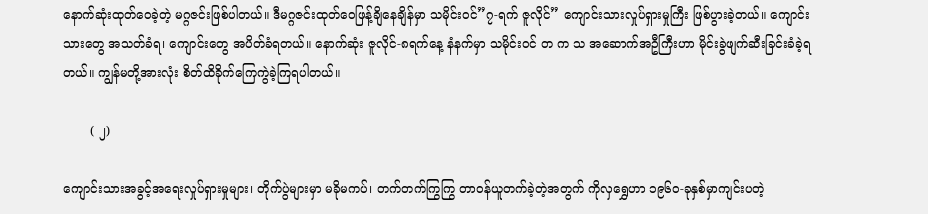နောက်ဆုံးထုတ်ဝေခဲ့တဲ့ မဂ္ဂဇင်းဖြစ်ပါတယ်။ ဒီမဂ္ဂဇင်းထုတ်ဝေဖြန့်ချိနေချိန်မှာ သမိုင်းဝင်”၇-ရက် ဇူလိုင်” ကျောင်းသားလှုပ်ရှားမှုကြီး ဖြစ်ပွားခဲ့တယ်။ ကျောင်းသားတွေ အသတ်ခံရ၊ ကျောင်းတွေ အပိတ်ခံရတယ်။ နောက်ဆုံး ဇူလိုင်-၈ရက်နေ့ နံနက်မှာ သမိုင်းဝင် တ က သ အဆောက်အဦကြီးဟာ မိုင်းခွဲဖျက်ဆီးခြင်းခံခဲ့ရတယ်။ ကျွန်မတို့အားလုံး စိတ်ထိခိုက်ကြေကွဲခဲ့ကြရပါတယ်။

       ( ၂)

ကျောင်းသားအခွင့်အရေးလှုပ်ရှားမှုများ၊ တိုက်ပွဲများမှာ မခိုမကပ်၊ တက်တက်ကြွကြွ တာဝန်ယူတက်ခဲ့တဲ့အတွက် ကိုလှရွှေဟာ ၁၉၆၀-ခုနှစ်မှာကျင်းပတဲ့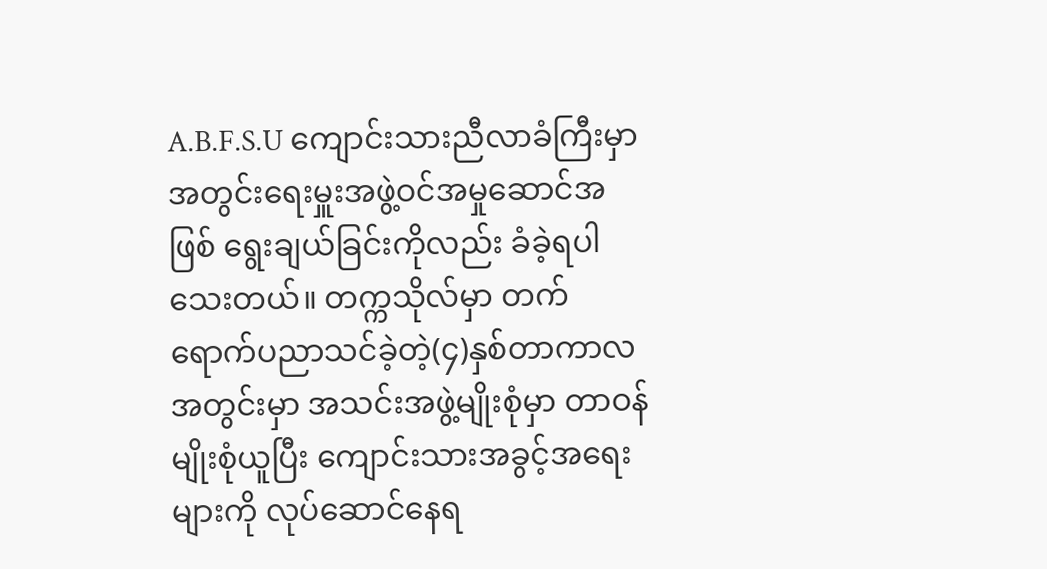A.B.F.S.U ကျောင်းသားညီလာခံကြီးမှာ အတွင်းရေးမှူးအဖွဲ့ဝင်အမှုဆောင်အဖြစ် ရွေးချယ်ခြင်းကိုလည်း ခံခဲ့ရပါသေးတယ်။ တက္ကသိုလ်မှာ တက်ရောက်ပညာသင်ခဲ့တဲ့(၄)နှစ်တာကာလအတွင်းမှာ အသင်းအဖွဲ့မျိုးစုံမှာ တာဝန်မျိုးစုံယူပြီး ကျောင်းသားအခွင့်အရေးများကို လုပ်ဆောင်နေရ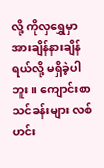လို့ ကိုလှရွှေမှာ အားချိန်နားချိန်ရယ်လို့ မရှိခဲ့ပါဘူး။ ကျောင်းစာသင်ခန်းများ လစ်ဟင်း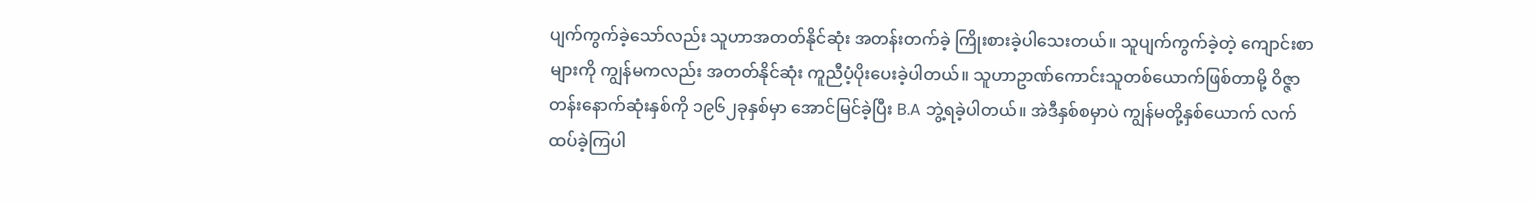ပျက်ကွက်ခဲ့သော်လည်း သူဟာအတတ်နိုင်ဆုံး အတန်းတက်ခဲ့ ကြိုးစားခဲ့ပါသေးတယ်။ သူပျက်ကွက်ခဲ့တဲ့ ကျောင်းစာများကို ကျွန်မကလည်း အတတ်နိုင်ဆုံး ကူညီပံ့ပိုးပေးခဲ့ပါတယ်။ သူဟာဥာဏ်ကောင်းသူတစ်ယောက်ဖြစ်တာမို့ ဝိဇ္ဇာတန်းနောက်ဆုံးနှစ်ကို ၁၉၆၂ခုနှစ်မှာ အောင်မြင်ခဲ့ပြီး B.A ဘွဲ့ရခဲ့ပါတယ်။ အဲဒီနှစ်စမှာပဲ ကျွန်မတို့နှစ်ယောက် လက်ထပ်ခဲ့ကြပါ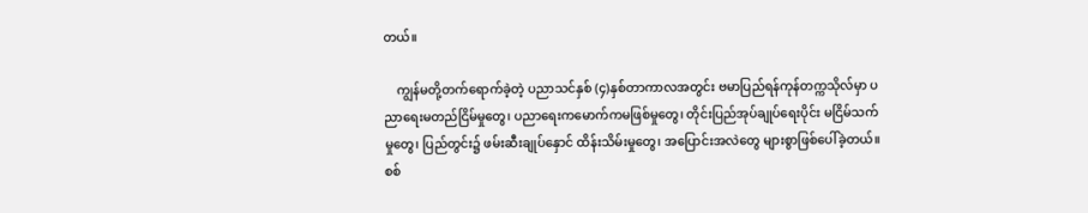တယ်။

    ကျွန်မတို့တက်ရောက်ခဲ့တဲ့ ပညာသင်နှစ် (၄)နှစ်တာကာလအတွင်း ဗမာပြည်ရန်ကုန်တက္ကသိုလ်မှာ ပညာရေးမတည်ငြိမ်မှုတွေ၊ ပညာရေးကမောက်ကမဖြစ်မှုတွေ၊ တိုင်းပြည်အုပ်ချုပ်ရေးပိုင်း မငြိမ်သက်မှုတွေ၊ ပြည်တွင်း၌ ဖမ်းဆီးချုပ်နှောင် ထိန်းသိမ်းမှုတွေ၊ အပြောင်းအလဲတွေ များစွာဖြစ်ပေါ်ခဲ့တယ်။ စစ်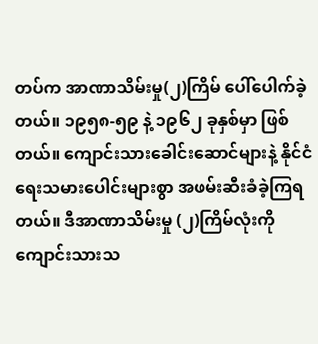တပ်က အာဏာသိမ်းမှု(၂)ကြိမ် ပေါ်ပေါက်ခဲ့တယ်။ ၁၉၅၈-၅၉ နဲ့ ၁၉၆၂ ခုနှစ်မှာ ဖြစ်တယ်။ ကျောင်းသားခေါင်းဆောင်များနဲ့ နိုင်ငံရေးသမားပေါင်းများစွာ အဖမ်းဆီးခံခဲ့ကြရတယ်။ ဒီအာဏာသိမ်းမှု (၂)ကြိမ်လုံးကို ကျောင်းသားသ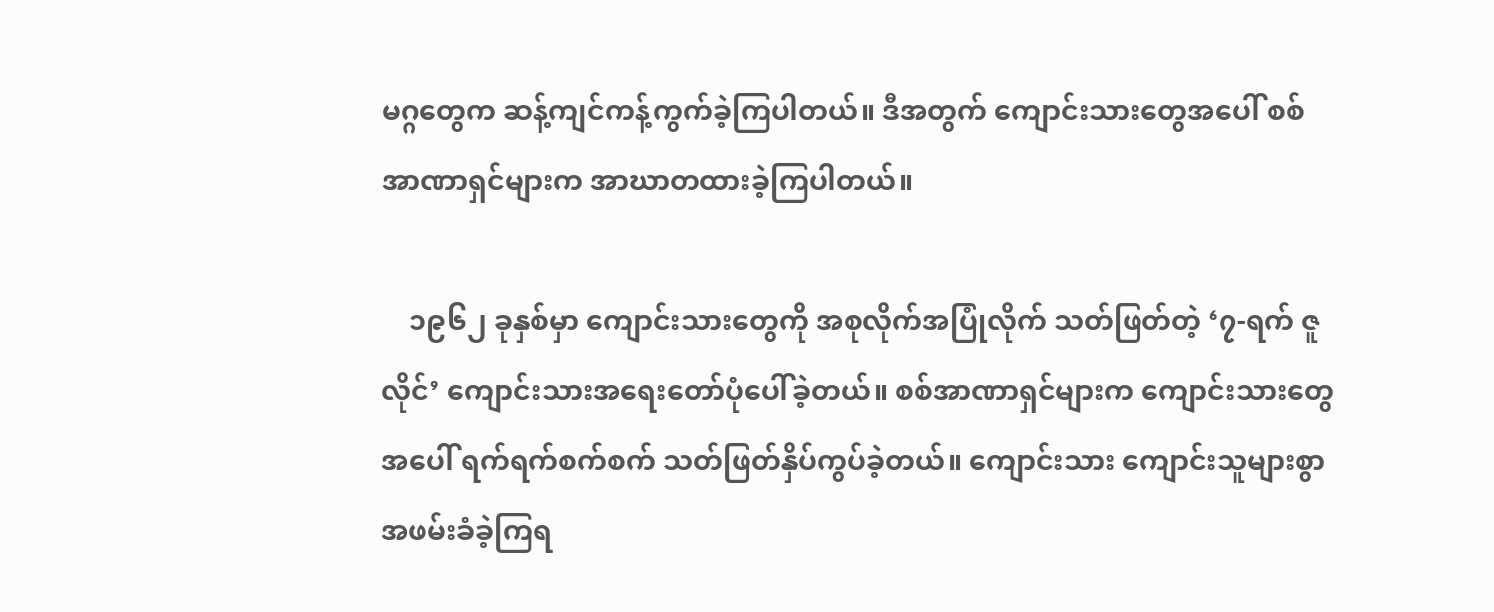မဂ္ဂတွေက ဆန့်ကျင်ကန့်ကွက်ခဲ့ကြပါတယ်။ ဒီအတွက် ကျောင်းသားတွေအပေါ် စစ်အာဏာရှင်များက အာဃာတထားခဲ့ကြပါတယ်။

    ၁၉၆၂ ခုနှစ်မှာ ကျောင်းသားတွေကို အစုလိုက်အပြုံလိုက် သတ်ဖြတ်တဲ့ ‘၇-ရက် ဇူလိုင်’ ကျောင်းသားအရေးတော်ပုံပေါ်ခဲ့တယ်။ စစ်အာဏာရှင်များက ကျောင်းသားတွေအပေါ် ရက်ရက်စက်စက် သတ်ဖြတ်နှိပ်ကွပ်ခဲ့တယ်။ ကျောင်းသား ကျောင်းသူများစွာ အဖမ်းခံခဲ့ကြရ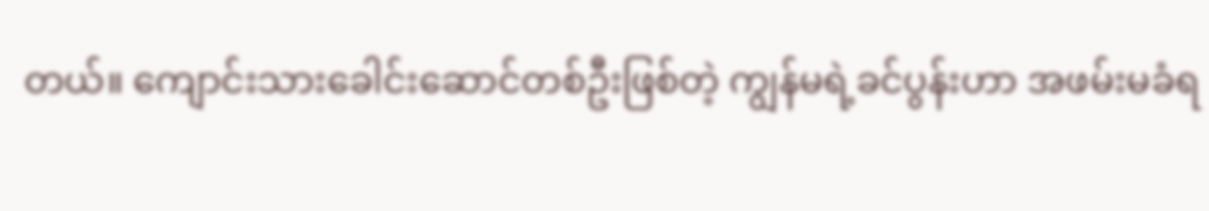တယ်။ ကျောင်းသားခေါင်းဆောင်တစ်ဦးဖြစ်တဲ့ ကျွန်မရဲ့ခင်ပွန်းဟာ အဖမ်းမခံရ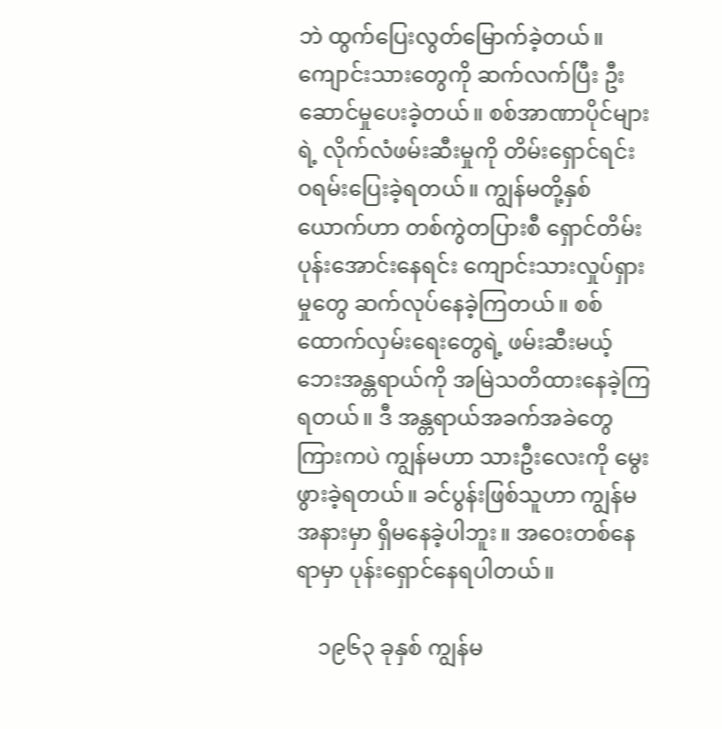ဘဲ ထွက်ပြေးလွတ်မြောက်ခဲ့တယ်။ ကျောင်းသားတွေကို ဆက်လက်ပြီး ဦးဆောင်မှုပေးခဲ့တယ်။ စစ်အာဏာပိုင်များရဲ့ လိုက်လံဖမ်းဆီးမှုကို တိမ်းရှောင်ရင်း ဝရမ်းပြေးခဲ့ရတယ်။ ကျွန်မတို့နှစ်ယောက်ဟာ တစ်ကွဲတပြားစီ ရှောင်တိမ်းပုန်းအောင်းနေရင်း ကျောင်းသားလှုပ်ရှားမှုတွေ ဆက်လုပ်နေခဲ့ကြတယ်။ စစ်ထောက်လှမ်းရေးတွေရဲ့ ဖမ်းဆီးမယ့် ဘေးအန္တရာယ်ကို အမြဲသတိထားနေခဲ့ကြရတယ်။ ဒီ အန္တရာယ်အခက်အခဲတွေကြားကပဲ ကျွန်မဟာ သားဦးလေးကို မွေးဖွားခဲ့ရတယ်။ ခင်ပွန်းဖြစ်သူဟာ ကျွန်မအနားမှာ ရှိမနေခဲ့ပါဘူး။ အဝေးတစ်နေရာမှာ ပုန်းရှောင်နေရပါတယ်။

    ၁၉၆၃ ခုနှစ် ကျွန်မ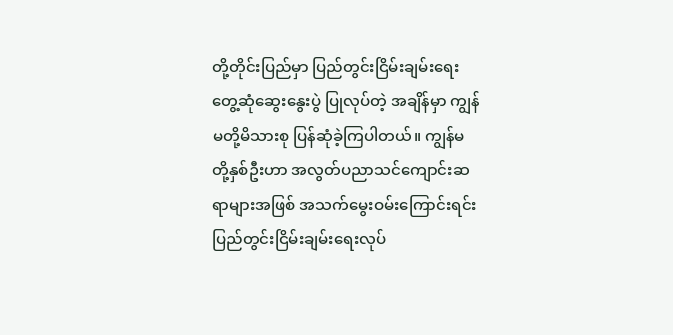တို့တိုင်းပြည်မှာ ပြည်တွင်းငြိမ်းချမ်းရေးတွေ့ဆုံဆွေးနွေးပွဲ ပြုလုပ်တဲ့ အချိန်မှာ ကျွန်မတို့မိသားစု ပြန်ဆုံခဲ့ကြပါတယ်။ ကျွန်မတို့နှစ်ဦးဟာ အလွတ်ပညာသင်ကျောင်းဆရာများအဖြစ် အသက်မွေးဝမ်းကြောင်းရင်း ပြည်တွင်းငြိမ်းချမ်းရေးလုပ်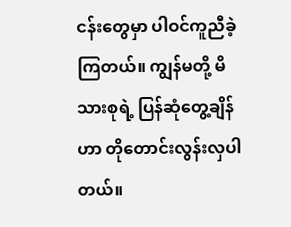ငန်းတွေမှာ ပါဝင်ကူညီခဲ့ကြတယ်။ ကျွန်မတို့ မိသားစုရဲ့ ပြန်ဆုံတွေ့ချိန်ဟာ တိုတောင်းလွန်းလှပါတယ်။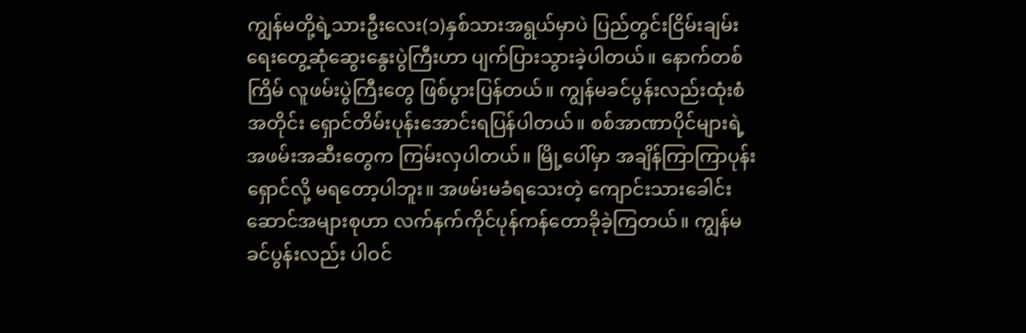ကျွန်မတို့ရဲ့သားဦးလေး(၁)နှစ်သားအရွယ်မှာပဲ ပြည်တွင်းငြိမ်းချမ်းရေးတွေ့ဆုံဆွေးနွေးပွဲကြီးဟာ ပျက်ပြားသွားခဲ့ပါတယ်။ နောက်တစ်ကြိမ် လူဖမ်းပွဲကြီးတွေ ဖြစ်ပွားပြန်တယ်။ ကျွန်မခင်ပွန်းလည်းထုံးစံအတိုင်း ရှောင်တိမ်းပုန်းအောင်းရပြန်ပါတယ်။ စစ်အာဏာပိုင်များရဲ့ အဖမ်းအဆီးတွေက ကြမ်းလှပါတယ်။ မြို့ပေါ်မှာ အချိန်ကြာကြာပုန်းရှောင်လို့ မရတော့ပါဘူး။ အဖမ်းမခံရသေးတဲ့ ကျောင်းသားခေါင်းဆောင်အများစုဟာ လက်နက်ကိုင်ပုန်ကန်တောခိုခဲ့ကြတယ်။ ကျွန်မခင်ပွန်းလည်း ပါဝင်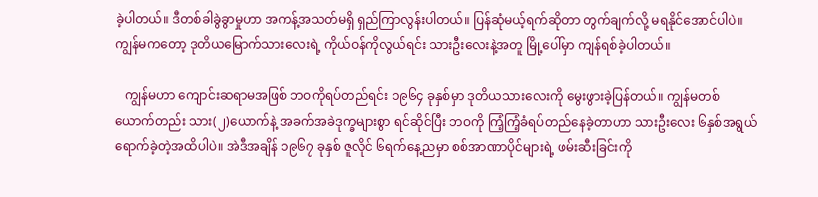ခဲ့ပါတယ်။ ဒီတစ်ခါခွဲခွာမှုဟာ အကန့်အသတ်မရှိ ရှည်ကြာလွန်းပါတယ်။ ပြန်ဆုံမယ့်ရက်ဆိုတာ တွက်ချက်လို့ မရနိုင်အောင်ပါပဲ။ ကျွန်မကတော့ ဒုတိယမြောက်သားလေးရဲ့ ကိုယ်ဝန်ကိုလွယ်ရင်း သားဦးလေးနဲ့အတူ မြို့ပေါ်မှာ ကျန်ရစ်ခဲ့ပါတယ်။

   ကျွန်မဟာ ကျောင်းဆရာမအဖြစ် ဘဝကိုရပ်တည်ရင်း ၁၉၆၄ ခုနှစ်မှာ ဒုတိယသားလေးကို မွေးဖွားခဲ့ပြန်တယ်။ ကျွန်မတစ်ယောက်တည်း သား(၂)ယောက်နဲ့ အခက်အခဲဒုက္ခများစွာ ရင်ဆိုင်ပြီး ဘဝကို ကြံ့ကြံ့ခံရပ်တည်နေခဲ့တာဟာ သားဦးလေး ၆နှစ်အရွယ် ရောက်ခဲ့တဲ့အထိပါပဲ။ အဲဒီအချိန် ၁၉၆၇ ခုနှစ် ဇူလိုင် ၆ရက်နေ့ညမှာ စစ်အာဏာပိုင်များရဲ့ ဖမ်းဆီးခြင်းကို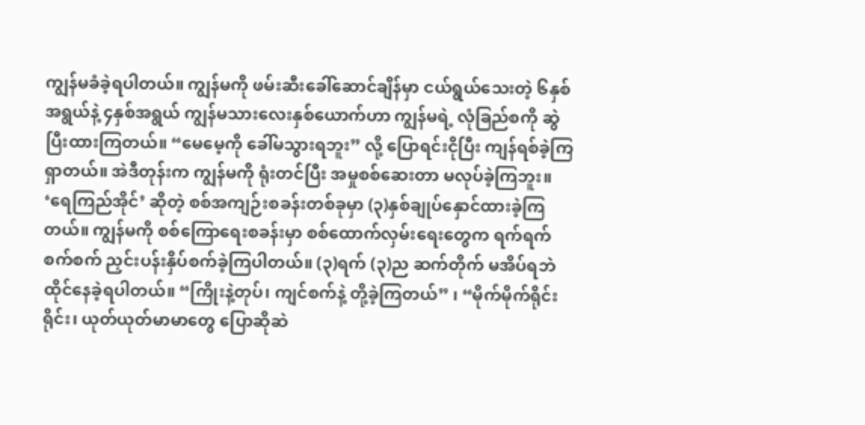ကျွန်မခံခဲ့ရပါတယ်။ ကျွန်မကို ဖမ်းဆီးခေါ်ဆောင်ချိန်မှာ ငယ်ရွယ်သေးတဲ့ ၆နှစ်အရွယ်နဲ့ ၄နှစ်အရွယ် ကျွန်မသားလေးနှစ်ယောက်ဟာ ကျွန်မရဲ့ လုံခြည်စကို ဆွဲပြီးထားကြတယ်။ “မေမေ့ကို ခေါ်မသွားရဘူး” လို့ ပြောရင်းငိုပြီး ကျန်ရစ်ခဲ့ကြရှာတယ်။ အဲဒီတုန်းက ကျွန်မကို ရုံးတင်ပြီး အမှုစစ်ဆေးတာ မလုပ်ခဲ့ကြဘူး။ ‘ရေကြည်အိုင်’ ဆိုတဲ့ စစ်အကျဉ်းစခန်းတစ်ခုမှာ (၃)နှစ်ချုပ်နှောင်ထားခဲ့ကြတယ်။ ကျွန်မကို စစ်ကြောရေးစခန်းမှာ စစ်ထောက်လှမ်းရေးတွေက ရက်ရက်စက်စက် ညှင်းပန်းနှိပ်စက်ခဲ့ကြပါတယ်။ (၃)ရက် (၃)ည ဆက်တိုက် မအိပ်ရဘဲ ထိုင်နေခဲ့ရပါတယ်။ “ကြိုးနဲ့တုပ်၊ ကျင်စက်နဲ့ တို့ခဲ့ကြတယ်” ၊ “မိုက်မိုက်ရိုင်းရိုင်း၊ ယုတ်ယုတ်မာမာတွေ ပြောဆိုဆဲ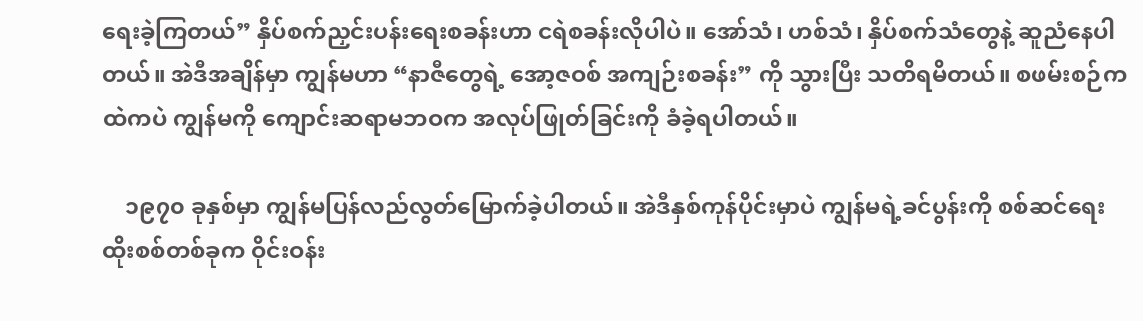ရေးခဲ့ကြတယ်” နှိပ်စက်ညှင်းပန်းရေးစခန်းဟာ ငရဲစခန်းလိုပါပဲ။ အော်သံ၊ ဟစ်သံ၊ နှိပ်စက်သံတွေနဲ့ ဆူညံနေပါတယ်။ အဲဒီအချိန်မှာ ကျွန်မဟာ “နာဇီတွေရဲ့ အော့ဇဝစ် အကျဉ်းစခန်း” ကို သွားပြီး သတိရမိတယ်။ စဖမ်းစဉ်ကထဲကပဲ ကျွန်မကို ကျောင်းဆရာမဘဝက အလုပ်ဖြုတ်ခြင်းကို ခံခဲ့ရပါတယ်။

    ၁၉၇၀ ခုနှစ်မှာ ကျွန်မပြန်လည်လွတ်မြောက်ခဲ့ပါတယ်။ အဲဒီနှစ်ကုန်ပိုင်းမှာပဲ ကျွန်မရဲ့ခင်ပွန်းကို စစ်ဆင်ရေးထိုးစစ်တစ်ခုက ဝိုင်းဝန်း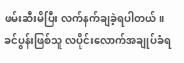ဖမ်းဆီးမိပြီး လက်နက်ချခဲ့ရပါတယ်။ ခင်ပွန်းဖြစ်သူ လပိုင်းလောက်အချုပ်ခံရ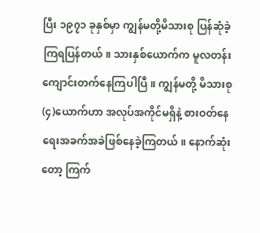ပြီး ၁၉၇၁ ခုနှစ်မှာ ကျွန်မတို့မိသားစု ပြန်ဆုံခဲ့ကြရပြန်တယ်။ သားနှစ်ယောက်က မူလတန်းကျောင်းတက်နေကြပါပြီ။ ကျွန်မတို့ မိသားစု(၄)ယောက်ဟာ အလုပ်အကိုင်မရှိနဲ့ စားဝတ်နေရေးအခက်အခဲဖြစ်နေခဲ့ကြတယ်။ နောက်ဆုံးတော့ ကြက်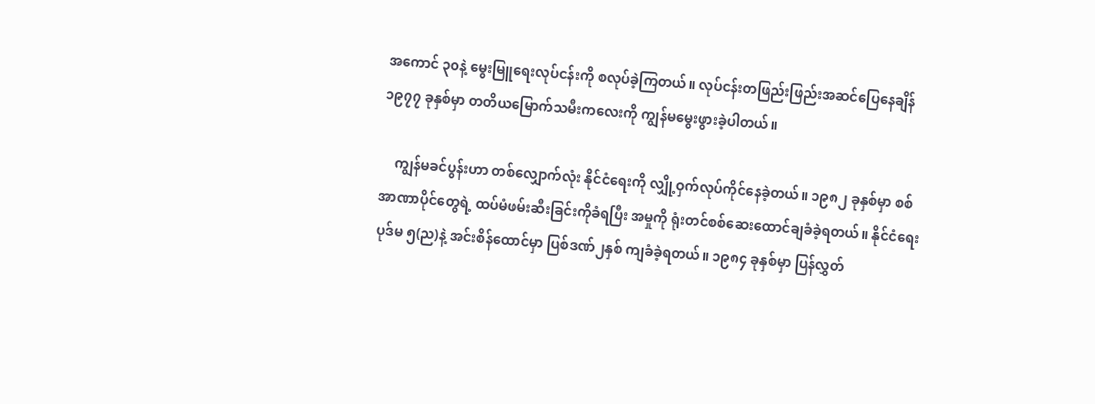အကောင် ၃၀နဲ့ မွေးမြူရေးလုပ်ငန်းကို စလုပ်ခဲ့ကြတယ်။ လုပ်ငန်းတဖြည်းဖြည်းအဆင်ပြေနေချိန် ၁၉၇၇ ခုနှစ်မှာ တတိယမြောက်သမီးကလေးကို ကျွန်မမွေးဖွားခဲ့ပါတယ်။

    ကျွန်မခင်ပွန်းဟာ တစ်လျှောက်လုံး နိုင်ငံရေးကို လျှို့ဝှက်လုပ်ကိုင်နေခဲ့တယ်။ ၁၉၈၂ ခုနှစ်မှာ စစ်အာဏာပိုင်တွေရဲ့ ထပ်မံဖမ်းဆီးခြင်းကိုခံရပြီး အမှုကို ရုံးတင်စစ်ဆေးထောင်ချခံခဲ့ရတယ်။ နိုင်ငံရေးပုဒ်မ ၅(ည)နဲ့ အင်းစိန်ထောင်မှာ ပြစ်ဒဏ်၂နှစ် ကျခံခဲ့ရတယ်။ ၁၉၈၄ ခုနှစ်မှာ ပြန်လွှတ်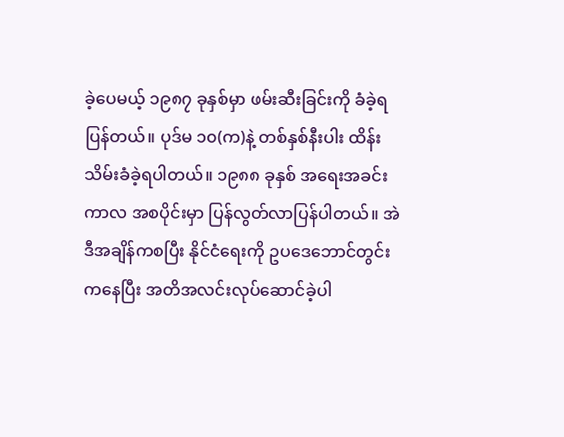ခဲ့ပေမယ့် ၁၉၈၇ ခုနှစ်မှာ ဖမ်းဆီးခြင်းကို ခံခဲ့ရပြန်တယ်။ ပုဒ်မ ၁၀(က)နဲ့ တစ်နှစ်နီးပါး ထိန်းသိမ်းခံခဲ့ရပါတယ်။ ၁၉၈၈ ခုနှစ် အရေးအခင်းကာလ အစပိုင်းမှာ ပြန်လွတ်လာပြန်ပါတယ်။ အဲဒီအချိန်ကစပြီး နိုင်ငံရေးကို ဥပဒေဘောင်တွင်းကနေပြီး အတိအလင်းလုပ်ဆောင်ခဲ့ပါ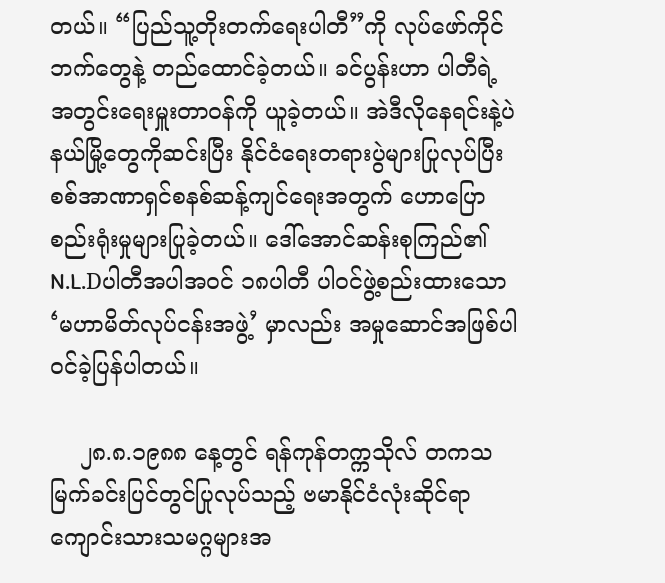တယ်။ “ပြည်သူ့တိုးတက်ရေးပါတီ”ကို လုပ်ဖော်ကိုင်ဘက်တွေနဲ့ တည်ထောင်ခဲ့တယ်။ ခင်ပွန်းဟာ ပါတီရဲ့ အတွင်းရေးမှူးတာဝန်ကို ယူခဲ့တယ်။ အဲဒီလိုနေရင်းနဲ့ပဲ နယ်မြို့တွေကိုဆင်းပြီး နိုင်ငံရေးတရားပွဲများပြုလုပ်ပြီး စစ်အာဏာရှင်စနစ်ဆန့်ကျင်ရေးအတွက် ဟောပြောစည်းရုံးမှုများပြုခဲ့တယ်။ ဒေါ်အောင်ဆန်းစုကြည်၏ N.L.Dပါတီအပါအဝင် ၁၈ပါတီ ပါဝင်ဖွဲ့စည်းထားသော ‘မဟာမိတ်လုပ်ငန်းအဖွဲ့’ မှာလည်း အမှုဆောင်အဖြစ်ပါဝင်ခဲ့ပြန်ပါတယ်။

    ၂၈.၈.၁၉၈၈ နေ့တွင် ရန်ကုန်တက္ကသိုလ် တကသမြက်ခင်းပြင်တွင်ပြုလုပ်သည့် ဗမာနိုင်ငံလုံးဆိုင်ရာ ကျောင်းသားသမဂ္ဂများအ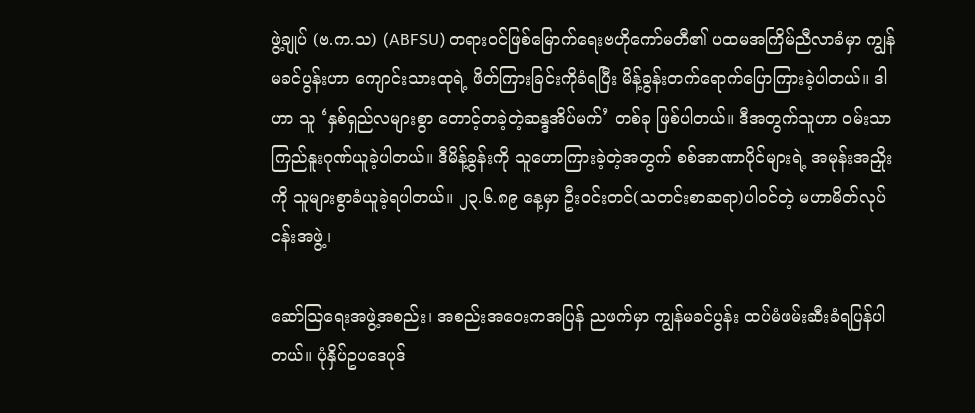ဖွဲ့ချုပ် (ဗ.က.သ) (ABFSU) တရားဝင်ဖြစ်မြောက်ရေးဗဟိုကော်မတီ၏ ပထမအကြိမ်ညီလာခံမှာ ကျွန်မခင်ပွန်းဟာ ကျောင်းသားထုရဲ့ ဖိတ်ကြားခြင်းကိုခံရပြီး မိန့်ခွန်းတက်ရောက်ပြောကြားခဲ့ပါတယ်။ ဒါဟာ သူ ‘နှစ်ရှည်လများစွာ တောင့်တခဲ့တဲ့ဆန္ဒအိပ်မက်’ တစ်ခု ဖြစ်ပါတယ်။ ဒီအတွက်သူဟာ ဝမ်းသာကြည်နူးဂုဏ်ယူခဲ့ပါတယ်။ ဒီမိန့်ခွန်းကို သူဟောကြားခဲ့တဲ့အတွက် စစ်အာဏာပိုင်များရဲ့ အမုန်းအညှိုးကို သူများစွာခံယူခဲ့ရပါတယ်။ ၂၃.၆.၈၉ နေ့မှာ ဦးဝင်းတင်(သတင်းစာဆရာ)ပါဝင်တဲ့ မဟာမိတ်လုပ်ငန်းအဖွဲ့၊

ဆော်ဩရေးအဖွဲ့အစည်း၊ အစည်းအဝေးကအပြန် ညဖက်မှာ ကျွန်မခင်ပွန်း ထပ်မံဖမ်းဆီးခံရပြန်ပါတယ်။ ပုံနှိပ်ဥပဒေပုဒ်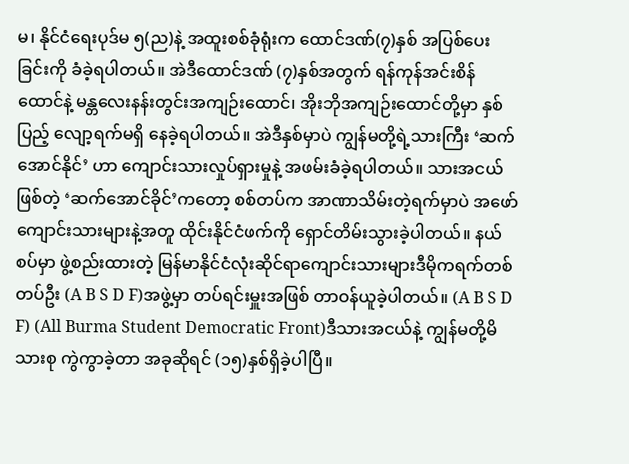မ၊ နိုင်ငံရေးပုဒ်မ ၅(ည)နဲ့ အထူးစစ်ခုံရုံးက ထောင်ဒဏ်(၇)နှစ် အပြစ်ပေးခြင်းကို ခံခဲ့ရပါတယ်။ အဲဒီထောင်ဒဏ် (၇)နှစ်အတွက် ရန်ကုန်အင်းစိန်ထောင်နဲ့ မန္တလေးနန်းတွင်းအကျဉ်းထောင်၊ အိုးဘိုအကျဉ်းထောင်တို့မှာ နှစ်ပြည့် လျော့ရက်မရှိ နေခဲ့ရပါတယ်။ အဲဒီနှစ်မှာပဲ ကျွန်မတို့ရဲ့သားကြီး ‘ဆက်အောင်နိုင်’ ဟာ ကျောင်းသားလှုပ်ရှားမှုနဲ့ အဖမ်းခံခဲ့ရပါတယ်။ သားအငယ်ဖြစ်တဲ့ ‘ဆက်အောင်ခိုင်’ကတော့ စစ်တပ်က အာဏာသိမ်းတဲ့ရက်မှာပဲ အဖော်ကျောင်းသားများနဲ့အတူ ထိုင်းနိုင်ငံဖက်ကို ရှောင်တိမ်းသွားခဲ့ပါတယ်။ နယ်စပ်မှာ ဖွဲ့စည်းထားတဲ့ မြန်မာနိုင်ငံလုံးဆိုင်ရာကျောင်းသားများဒီမိုကရက်တစ်တပ်ဦး (A B S D F)အဖွဲ့မှာ တပ်ရင်းမှူးအဖြစ် တာဝန်ယူခဲ့ပါတယ်။ (A B S D F) (All Burma Student Democratic Front)ဒီသားအငယ်နဲ့ ကျွန်မတို့မိသားစု ကွဲကွာခဲ့တာ အခုဆိုရင် (၁၅)နှစ်ရှိခဲ့ပါပြီ။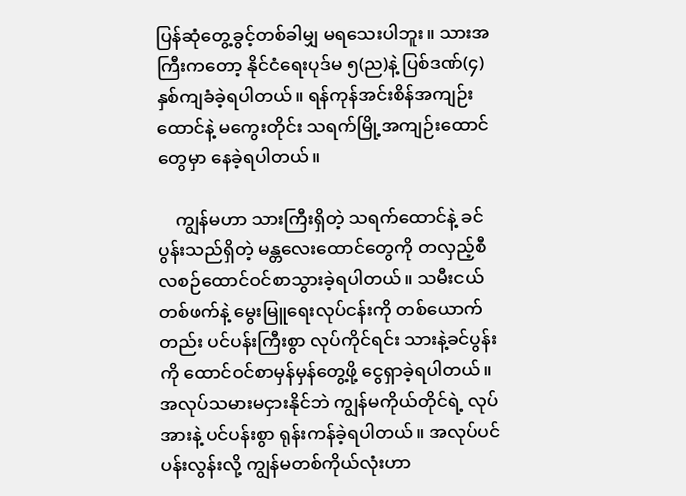ပြန်ဆုံတွေ့ခွင့်တစ်ခါမျှ မရသေးပါဘူး။ သားအကြီးကတော့ နိုင်ငံရေးပုဒ်မ ၅(ည)နဲ့ ပြစ်ဒဏ်(၄)နှစ်ကျခံခဲ့ရပါတယ်။ ရန်ကုန်အင်းစိန်အကျဉ်းထောင်နဲ့ မကွေးတိုင်း သရက်မြို့အကျဉ်းထောင်တွေမှာ နေခဲ့ရပါတယ်။

    ကျွန်မဟာ သားကြီးရှိတဲ့ သရက်ထောင်နဲ့ ခင်ပွန်းသည်ရှိတဲ့ မန္တလေးထောင်တွေကို တလှည့်စီ လစဉ်ထောင်ဝင်စာသွားခဲ့ရပါတယ်။ သမီးငယ်တစ်ဖက်နဲ့ မွေးမြူရေးလုပ်ငန်းကို တစ်ယောက်တည်း ပင်ပန်းကြီးစွာ လုပ်ကိုင်ရင်း သားနဲ့ခင်ပွန်းကို ထောင်ဝင်စာမှန်မှန်တွေ့ဖို့ ငွေရှာခဲ့ရပါတယ်။ အလုပ်သမားမငှားနိုင်ဘဲ ကျွန်မကိုယ်တိုင်ရဲ့ လုပ်အားနဲ့ ပင်ပန်းစွာ ရုန်းကန်ခဲ့ရပါတယ်။ အလုပ်ပင်ပန်းလွန်းလို့ ကျွန်မတစ်ကိုယ်လုံးဟာ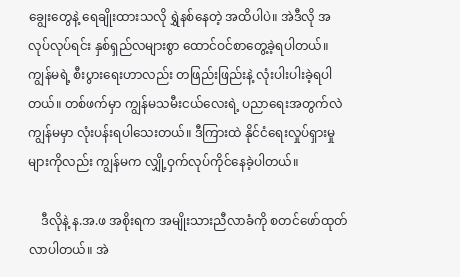ချွေးတွေနဲ့ ရေချိုးထားသလို ရွှဲနစ်နေတဲ့ အထိပါပဲ။ အဲဒီလို အလုပ်လုပ်ရင်း နှစ်ရှည်လများစွာ ထောင်ဝင်စာတွေ့ခဲ့ရပါတယ်။ ကျွန်မရဲ့ စီးပွားရေးဟာလည်း တဖြည်းဖြည်းနဲ့ လုံးပါးပါးခဲ့ရပါတယ်။ တစ်ဖက်မှာ ကျွန်မသမီးငယ်လေးရဲ့ ပညာရေးအတွက်လဲ ကျွန်မမှာ လုံးပန်းရပါသေးတယ်။ ဒီကြားထဲ နိုင်ငံရေးလှုပ်ရှားမှုများကိုလည်း ကျွန်မက လျှို့ဝှက်လုပ်ကိုင်နေခဲ့ပါတယ်။

    ဒီလိုနဲ့ န.အ.ဖ အစိုးရက အမျိုးသားညီလာခံကို စတင်ဖော်ထုတ်လာပါတယ်။ အဲ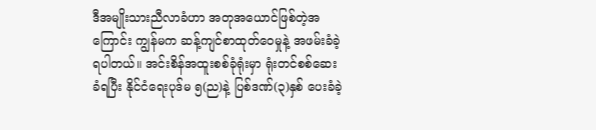ဒီအမျိုးသားညီလာခံဟာ အတုအယောင်ဖြစ်တဲ့အကြောင်း ကျွန်မက ဆန့်ကျင်စာထုတ်ဝေမှုနဲ့ အဖမ်းခံခဲ့ရပါတယ်။ အင်းစိန်အထူးစစ်ခုံရုံးမှာ ရုံးတင်စစ်ဆေးခံရပြီး နိုင်ငံရေးပုဒ်မ ၅(ည)နဲ့ ပြစ်ဒဏ်(၃)နှစ် ပေးခံခဲ့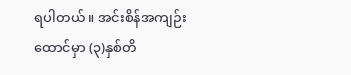ရပါတယ်။ အင်းစိန်အကျဉ်းထောင်မှာ (၃)နှစ်တိ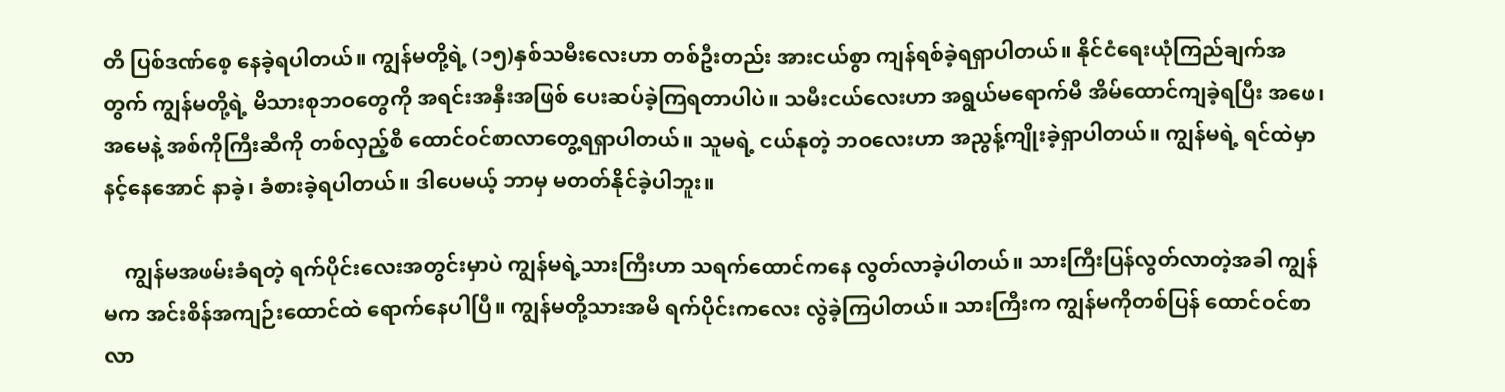တိ ပြစ်ဒဏ်စေ့ နေခဲ့ရပါတယ်။ ကျွန်မတို့ရဲ့ (၁၅)နှစ်သမီးလေးဟာ တစ်ဦးတည်း အားငယ်စွာ ကျန်ရစ်ခဲ့ရရှာပါတယ်။ နိုင်ငံရေးယုံကြည်ချက်အတွက် ကျွန်မတို့ရဲ့ မိသားစုဘဝတွေကို အရင်းအနှီးအဖြစ် ပေးဆပ်ခဲ့ကြရတာပါပဲ။ သမီးငယ်လေးဟာ အရွယ်မရောက်မီ အိမ်ထောင်ကျခဲ့ရပြီး အဖေ၊ အမေနဲ့ အစ်ကိုကြီးဆီကို တစ်လှည့်စီ ထောင်ဝင်စာလာတွေ့ရရှာပါတယ်။ သူမရဲ့ ငယ်နုတဲ့ ဘဝလေးဟာ အညွန့်ကျိုးခဲ့ရှာပါတယ်။ ကျွန်မရဲ့ ရင်ထဲမှာ နင့်နေအောင် နာခဲ့၊ ခံစားခဲ့ရပါတယ်။ ဒါပေမယ့် ဘာမှ မတတ်နိုင်ခဲ့ပါဘူး။

    ကျွန်မအဖမ်းခံရတဲ့ ရက်ပိုင်းလေးအတွင်းမှာပဲ ကျွန်မရဲ့သားကြီးဟာ သရက်ထောင်ကနေ လွတ်လာခဲ့ပါတယ်။ သားကြီးပြန်လွတ်လာတဲ့အခါ ကျွန်မက အင်းစိန်အကျဉ်းထောင်ထဲ ရောက်နေပါပြီ။ ကျွန်မတို့သားအမိ ရက်ပိုင်းကလေး လွဲခဲ့ကြပါတယ်။ သားကြီးက ကျွန်မကိုတစ်ပြန် ထောင်ဝင်စာလာ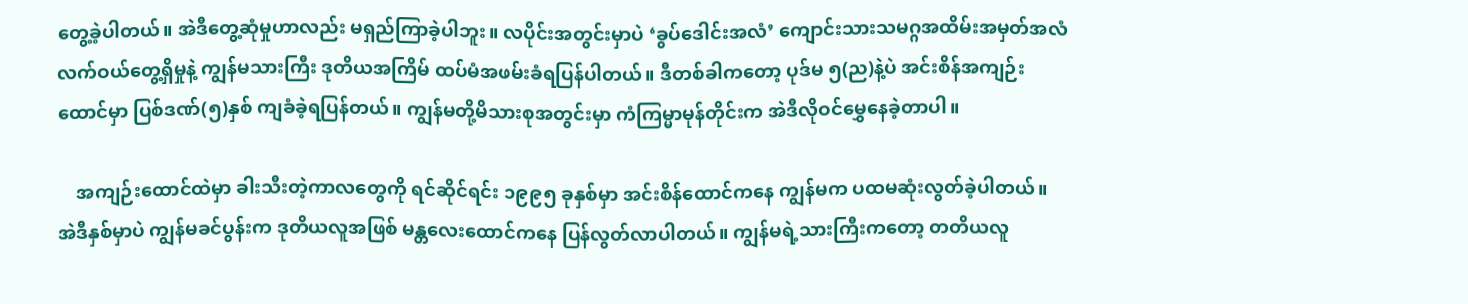တွေ့ခဲ့ပါတယ်။ အဲဒီတွေ့ဆုံမှုဟာလည်း မရှည်ကြာခဲ့ပါဘူး။ လပိုင်းအတွင်းမှာပဲ ‘ခွပ်ဒေါင်းအလံ’ ကျောင်းသားသမဂ္ဂအထိမ်းအမှတ်အလံ လက်ဝယ်တွေ့ရှိမှုနဲ့ ကျွန်မသားကြီး ဒုတိယအကြိမ် ထပ်မံအဖမ်းခံရပြန်ပါတယ်။ ဒီတစ်ခါကတော့ ပုဒ်မ ၅(ည)နဲ့ပဲ အင်းစိန်အကျဉ်းထောင်မှာ ပြစ်ဒဏ်(၅)နှစ် ကျခံခဲ့ရပြန်တယ်။ ကျွန်မတို့မိသားစုအတွင်းမှာ ကံကြမ္မာမုန်တိုင်းက အဲဒီလိုဝင်မွှေနေခဲ့တာပါ။

    အကျဉ်းထောင်ထဲမှာ ခါးသီးတဲ့ကာလတွေကို ရင်ဆိုင်ရင်း ၁၉၉၅ ခုနှစ်မှာ အင်းစိန်ထောင်ကနေ ကျွန်မက ပထမဆုံးလွတ်ခဲ့ပါတယ်။ အဲဒီနှစ်မှာပဲ ကျွန်မခင်ပွန်းက ဒုတိယလူအဖြစ် မန္တလေးထောင်ကနေ ပြန်လွတ်လာပါတယ်။ ကျွန်မရဲ့သားကြီးကတော့ တတိယလူ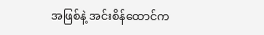အဖြစ်နဲ့ အင်းစိန်ထောင်က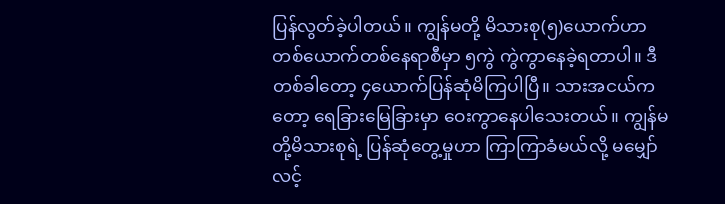ပြန်လွတ်ခဲ့ပါတယ်။ ကျွန်မတို့ မိသားစု(၅)ယောက်ဟာ တစ်ယောက်တစ်နေရာစီမှာ ၅ကွဲ ကွဲကွာနေခဲ့ရတာပါ။ ဒီတစ်ခါတော့ ၄ယောက်ပြန်ဆုံမိကြပါပြီ။ သားအငယ်ကတော့ ရေခြားမြေခြားမှာ ဝေးကွာနေပါသေးတယ်။ ကျွန်မတို့မိသားစုရဲ့ ပြန်ဆုံတွေ့မှုဟာ ကြာကြာခံမယ်လို့ မမျှော်လင့်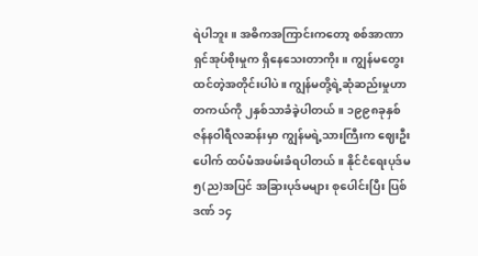ရဲပါဘူး။ အဓိကအကြာင်းကတော့ စစ်အာဏာရှင်အုပ်စိုးမှုက ရှိနေသေးတာကိုး။ ကျွန်မတွေးထင်တဲ့အတိုင်းပါပဲ။ ကျွန်မတို့ရဲ့ဆုံဆည်းမှုဟာ တကယ်ကို ၂နှစ်သာခံခဲ့ပါတယ်။ ၁၉၉၈ခုနှစ် ဇန်နဝါရီလဆန်းမှာ ကျွန်မရဲ့သားကြီးက ဈေးဦးပေါက် ထပ်မံအဖမ်းခံရပါတယ်။ နိုင်ငံရေးပုဒ်မ၅(ည)အပြင် အခြားပုဒ်မများ စုပေါင်းပြီး ပြစ်ဒဏ် ၁၄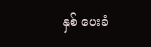နှစ် ပေးခံ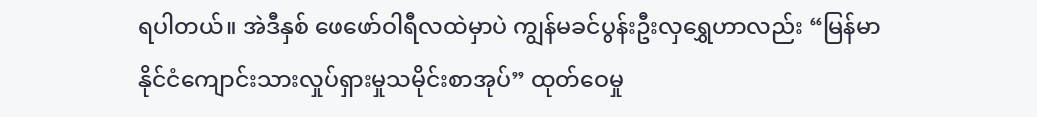ရပါတယ်။ အဲဒီနှစ် ဖေဖော်ဝါရီလထဲမှာပဲ ကျွန်မခင်ပွန်းဦးလှရွှေဟာလည်း “မြန်မာနိုင်ငံကျောင်းသားလှုပ်ရှားမှုသမိုင်းစာအုပ်” ထုတ်ဝေမှု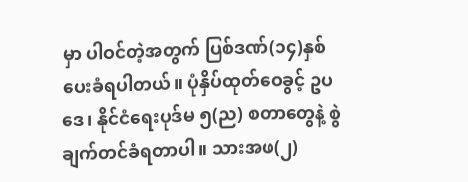မှာ ပါဝင်တဲ့အတွက် ပြစ်ဒဏ်(၁၄)နှစ် ပေးခံရပါတယ်။ ပုံနှိပ်ထုတ်ဝေခွင့် ဥပဒေ၊ နိုင်ငံရေးပုဒ်မ ၅(ည) စတာတွေနဲ့ စွဲချက်တင်ခံရတာပါ။ သားအဖ(၂)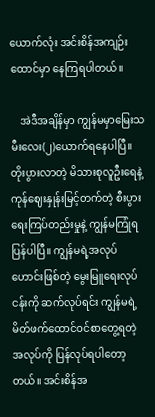ယောက်လုံး အင်းစိန်အကျဉ်းထောင်မှာ နေကြရပါတယ်။

    အဲဒီအချိန်မှာ ကျွန်မမှာမြေးသမီးလေး(၂)ယောက်ရနေပါပြီ။ တိုးပွားလာတဲ့ မိသားစုလူဦးရေနဲ့ ကုန်ဈေးနှုန်းမြင့်တက်တဲ့ စီးပွားရေးကြပ်တည်းမှုနဲ့ ကျွန်မကြုံရပြန်ပါပြီ။ ကျွန်မရဲ့အလုပ်ဟောင်းဖြစ်တဲ့ မွေးမြူရေးလုပ်ငန်းကို ဆက်လုပ်ရင်း ကျွန်မရဲ့ မိတ်ဖက်ထောင်ဝင်စာတွေ့ရတဲ့ အလုပ်ကို ပြန်လုပ်ရပါတော့တယ်။ အင်းစိန်အ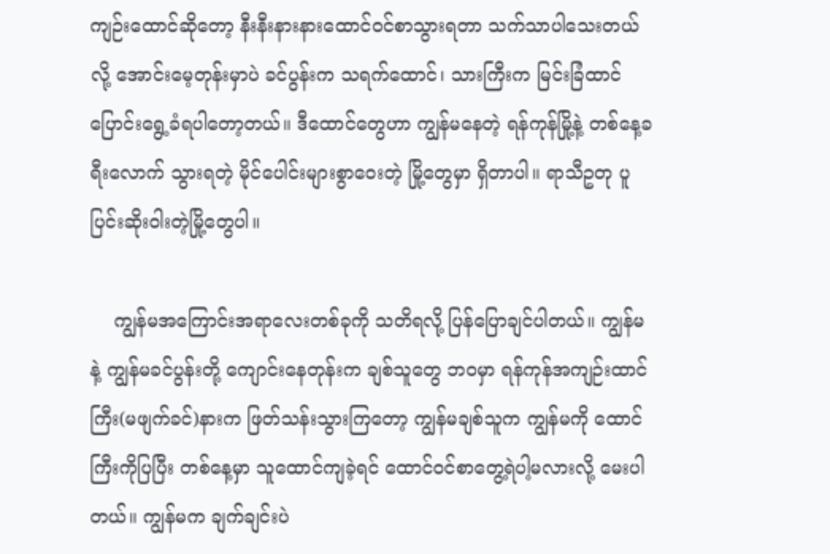ကျဉ်းထောင်ဆိုတော့ နီးနီးနားနားထောင်ဝင်စာသွားရတာ သက်သာပါသေးတယ်လို့ အောင်းမေ့တုန်းမှာပဲ ခင်ပွန်းက သရက်ထောင်၊ သားကြီးက မြင်းခြံထာင် ပြောင်းရွေ့ခံရပါတော့တယ်။ ဒီထောင်တွေဟာ ကျွန်မနေတဲ့ ရန်ကုန်မြို့နဲ့ တစ်နေ့ခရီးလောက် သွားရတဲ့ မိုင်ပေါင်းများစွာဝေးတဲ့ မြို့တွေမှာ ရှိတာပါ။ ရာသီဥတု ပူပြင်းဆိုးဝါးတဲ့မြို့တွေပါ။

    ကျွန်မအကြောင်းအရာလေးတစ်ခုကို သတိရလို့ ပြန်ပြောချင်ပါတယ်။ ကျွန်မနဲ့ ကျွန်မခင်ပွန်းတို့ ကျောင်းနေတုန်းက ချစ်သူတွေ ဘဝမှာ ရန်ကုန်အကျဉ်းထာင်ကြီး(မဖျက်ခင်)နားက ဖြတ်သန်းသွားကြတော့ ကျွန်မချစ်သူက ကျွန်မကို ထောင်ကြီးကိုပြပြီး တစ်နေ့မှာ သူထောင်ကျခဲ့ရင် ထောင်ဝင်စာတွေ့ရဲပါ့မလားလို့ မေးပါတယ်။ ကျွန်မက ချက်ချင်းပဲ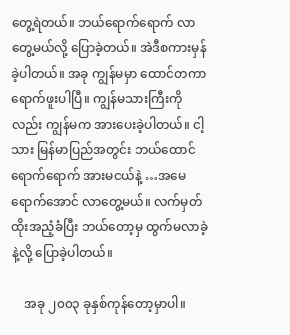တွေ့ရဲတယ်။ ဘယ်ရောက်ရောက် လာတွေ့မယ်လို့ ပြောခဲ့တယ်။ အဲဒီစကားမှန်ခဲ့ပါတယ်။ အခု ကျွန်မမှာ ထောင်တကာ ရောက်ဖူးပါပြီ။ ကျွန်မသားကြီးကိုလည်း ကျွန်မက အားပေးခဲ့ပါတယ်။ ငါ့သား မြန်မာပြည်အတွင်း ဘယ်ထောင်ရောက်ရောက် အားမငယ်နဲ့ …အမေရောက်အောင် လာတွေ့မယ်။ လက်မှတ်ထိုးအညံ့ခံပြီး ဘယ်တော့မှ ထွက်မလာခဲ့နဲ့လို့ ပြောခဲ့ပါတယ်။

    အခု ၂၀၀၃ ခုနှစ်ကုန်တော့မှာပါ။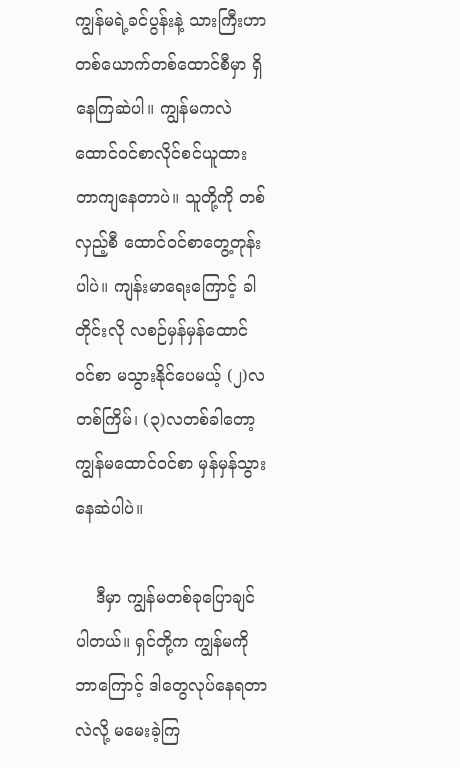ကျွန်မရဲ့ခင်ပွန်းနဲ့ သားကြီးဟာ တစ်ယောက်တစ်ထောင်စီမှာ ရှိနေကြဆဲပါ။ ကျွန်မကလဲ ထောင်ဝင်စာလိုင်စင်ယူထားတာကျနေတာပဲ။ သူတို့ကို တစ်လှည့်စီ ထောင်ဝင်စာတွေ့တုန်းပါပဲ။ ကျန်းမာရေးကြောင့် ခါတိုင်းလို လစဉ်မှန်မှန်ထောင်ဝင်စာ မသွားနိုင်ပေမယ့် (၂)လတစ်ကြိမ်၊ (၃)လတစ်ခါတော့ ကျွန်မထောင်ဝင်စာ မှန်မှန်သွားနေဆဲပါပဲ။

    ဒီမှာ ကျွန်မတစ်ခုပြောချင်ပါတယ်။ ရှင်တို့က ကျွန်မကို ဘာကြောင့် ဒါတွေလုပ်နေရတာလဲလို့ မမေးခဲ့ကြ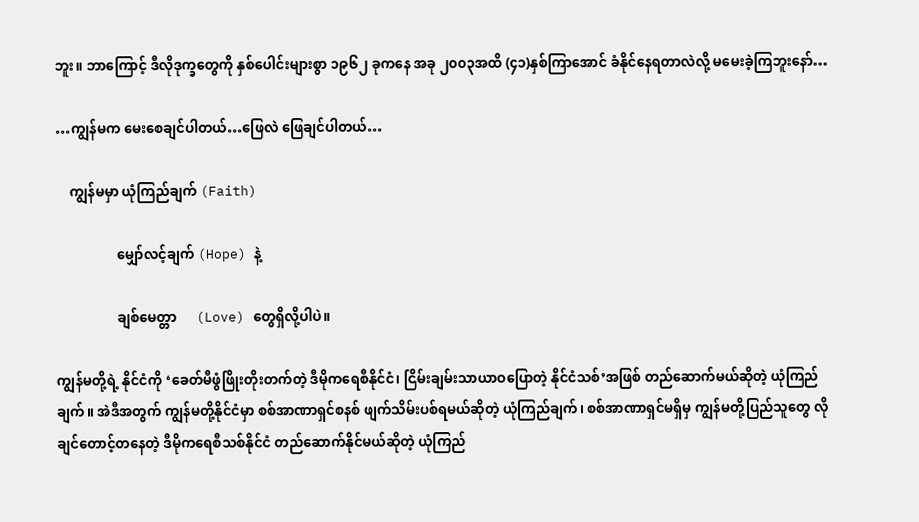ဘူး။ ဘာကြောင့် ဒီလိုဒုက္ခတွေကို နှစ်ပေါင်းများစွာ ၁၉၆၂ ခုကနေ အခု ၂၀၀၃အထိ (၄၁)နှစ်ကြာအောင် ခံနိုင်နေရတာလဲလို့ မမေးခဲ့ကြဘူးနော်…

…ကျွန်မက မေးစေချင်ပါတယ်…ဖြေလဲ ဖြေချင်ပါတယ်…

    ကျွန်မမှာ ယုံကြည်ချက် (Faith)

                  မျှော်လင့်ချက် (Hope) နဲ့

                  ချစ်မေတ္တာ      (Love) တွေရှိလို့ပါပဲ။

ကျွန်မတို့ရဲ့ နိုင်ငံကို ‘ခေတ်မီဖွံဖြိုးတိုးတက်တဲ့ ဒီမိုကရေစီနိုင်ငံ၊ ငြိမ်းချမ်းသာယာဝပြောတဲ့ နိုင်ငံသစ်’အဖြစ် တည်ဆောက်မယ်ဆိုတဲ့ ယုံကြည်ချက်။ အဲဒီအတွက် ကျွန်မတို့နိုင်ငံမှာ စစ်အာဏာရှင်စနစ် ဖျက်သိမ်းပစ်ရမယ်ဆိုတဲ့ ယုံကြည်ချက်၊ စစ်အာဏာရှင်မရှိမှ ကျွန်မတို့ပြည်သူတွေ လိုချင်တောင့်တနေတဲ့ ဒီမိုကရေစီသစ်နိုင်ငံ တည်ဆောက်နိုင်မယ်ဆိုတဲ့ ယုံကြည်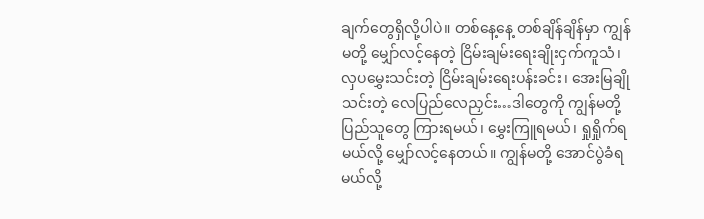ချက်တွေရှိလို့ပါပဲ။ တစ်နေ့နေ့ တစ်ချိန်ချိန်မှာ ကျွန်မတို့ မျှော်လင့်နေတဲ့ ငြိမ်းချမ်းရေးချိုးငှက်ကူသံ၊ လှပမွှေးသင်းတဲ့ ငြိမ်းချမ်းရေးပန်းခင်း၊ အေးမြချိုသင်းတဲ့ လေပြည်လေညှင်း…ဒါတွေကို ကျွန်မတို့ပြည်သူတွေ ကြားရမယ်၊ မွှေးကြူရမယ်၊ ရှုရှိုက်ရမယ်လို့ မျှော်လင့်နေတယ်။ ကျွန်မတို့ အောင်ပွဲခံရမယ်လို့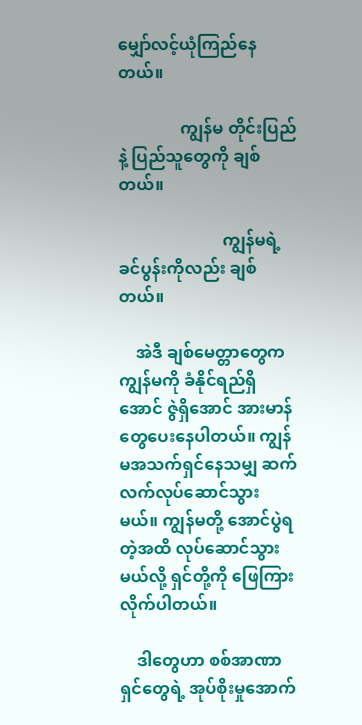မျှော်လင့်ယုံကြည်နေတယ်။

               ကျွန်မ တိုင်းပြည်နဲ့ ပြည်သူတွေကို ချစ်တယ်။

                         ကျွန်မရဲ့ ခင်ပွန်းကိုလည်း ချစ်တယ်။

    အဲဒီ ချစ်မေတ္တာတွေက ကျွန်မကို ခံနိုင်ရည်ရှိအောင် ဇွဲရှိအောင် အားမာန်တွေပေးနေပါတယ်။ ကျွန်မအသက်ရှင်နေသမျှ ဆက်လက်လုပ်ဆောင်သွားမယ်။ ကျွန်မတို့ အောင်ပွဲရတဲ့အထိ လုပ်ဆောင်သွားမယ်လို့ ရှင်တို့ကို ဖြေကြားလိုက်ပါတယ်။

    ဒါတွေဟာ စစ်အာဏာရှင်တွေရဲ့ အုပ်စိုးမှုအောက်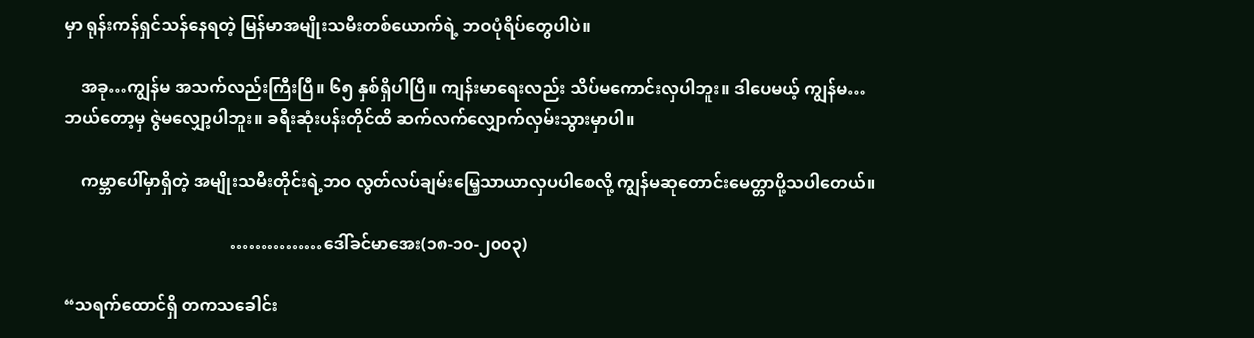မှာ ရုန်းကန်ရှင်သန်နေရတဲ့ မြန်မာအမျိုးသမီးတစ်ယောက်ရဲ့ ဘဝပုံရိပ်တွေပါပဲ။

    အခု…ကျွန်မ အသက်လည်းကြီးပြီ။ ၆၅ နှစ်ရှိပါပြီ။ ကျန်းမာရေးလည်း သိပ်မကောင်းလှပါဘူး။ ဒါပေမယ့် ကျွန်မ…ဘယ်တော့မှ ဇွဲမလျှော့ပါဘူး။ ခရီးဆုံးပန်းတိုင်ထိ ဆက်လက်လျှောက်လှမ်းသွားမှာပါ။

    ကမ္ဘာပေါ်မှာရှိတဲ့ အမျိုးသမီးတိုင်းရဲ့ဘဝ လွတ်လပ်ချမ်းမြေ့သာယာလှပပါစေလို့ ကျွန်မဆုတောင်းမေတ္တာပို့သပါတေယ်။

                                        ……………ဒေါ်ခင်မာအေး(၁၈-၁၀-၂၀၀၃)

“သရက်ထောင်ရှိ တကသခေါင်း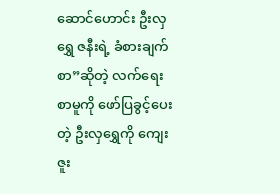ဆောင်ဟောင်း ဦးလှရွှေ ဇနီးရဲ့ ခံစားချက်စာ”ဆိုတဲ့ လက်ရေးစာမူကို ဖော်ပြခွင့်ပေးတဲ့ ဦးလှရွှေကို ကျေးဇူး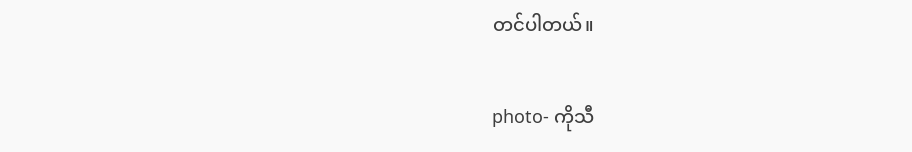တင်ပါတယ်။

photo- ကိုသီ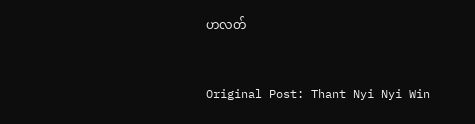ဟလတ်


Original Post: Thant Nyi Nyi Win